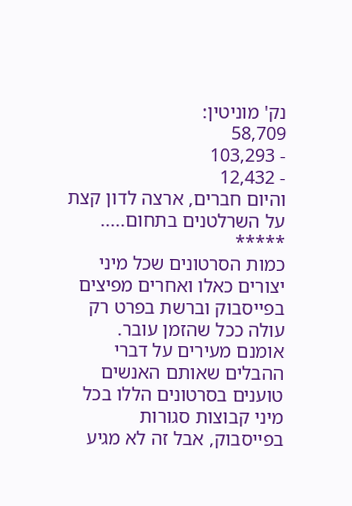נק' מוניטין:
58,709
- 103,293
- 12,432
והיום חברים, ארצה לדון קצת על השרלטנים בתחום.....
*****
כמות הסרטונים שכל מיני יצורים כאלו ואחרים מפיצים בפייסבוק וברשת בפרט רק עולה ככל שהזמן עובר. אומנם מעירים על דברי ההבלים שאותם האנשים טוענים בסרטונים הללו בכל מיני קבוצות סגורות בפייסבוק, אבל זה לא מגיע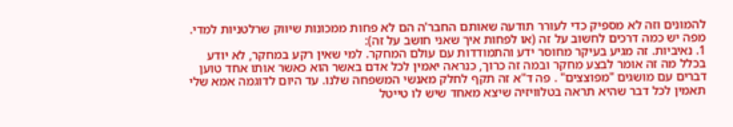להמונים וזה לא מספיק כדי לעורר תודעה שאותם החבר'ה הם לא פחות ממכונות שיווק שרלטניות למדי. מפה יש כמה דרכים לחשוב על זה (או לפחות איך שאני חושב על זה):
1. נאיביות. זה מגיע בעיקר מחוסר ידע והתמודדות עם עולם המחקר. למי שאין רקע במחקר, לא יודע בכלל מה זה אומר לבצע מחקר ובמה זה כרוך, כנראה יאמין לכל אדם באשר הוא כאשר אותו אחד טוען דברים עם מושגים "מפוצצים" . פה ד"א זה תקף לחלק מאנשי המשפחה שלנו. עד היום לדוגמה אמא שלי תאמין לכל דבר שהיא תראה בטלוויזיה שיצא מאחד שיש לו טייטל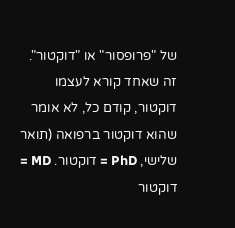של "פרופסור" או "דוקטור".
זה שאחד קורא לעצמו דוקטור, קודם כל, לא אומר שהוא דוקטור ברפואה (תואר שלישי, PhD = דוקטור. MD = דוקטור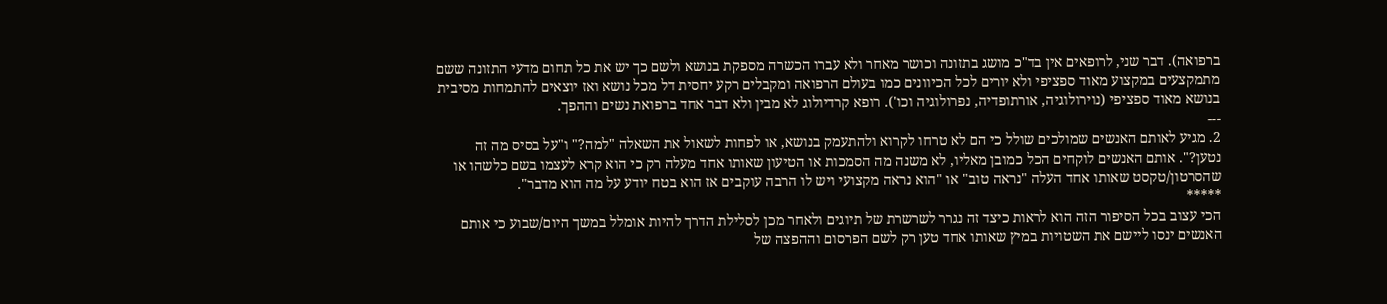ברפואה). דבר שני, לרופאים אין בד"כ מושג בתזונה וכושר מאחר ולא עברו הכשרה מספקת בנושא ולשם כך יש את כל תחום מדעי התזונה ששם מתמקצעים במקצוע מאוד ספציפי ולא יורים לכל הכיוונים כמו בעולם הרפואה ומקבלים רקע יחסית דל מכל נושא ואז יוצאים להתמחות מסיבית בנושא מאוד ספציפי (נוירולוגיה, אורתופדיה, נפרולוגיה וכו'). רופא קרדיולוג לא מבין ולא דבר אחד ברפואת נשים וההפך.
---
2. מגיע לאותם האנשים שמולכים שולל כי הם לא טרחו לקרוא ולהתעמק בנושא, או לפחות לשאול את השאלה "למה?" ו"על בסיס מה זה נטען?". אותם האנשים לוקחים הכל כמובן מאליו, לא משנה מה הסמכות או הטיעון שאותו אחד מעלה רק כי הוא קרא לעצמו בשם כלשהו או שהסרטון/טקסט שאותו אחד העלה "נראה טוב" או "הוא נראה מקצועי ויש לו הרבה עוקבים אז הוא בטח יודע על מה הוא מדבר".
*****
הכי עצוב בכל הסיפור הזה הוא לראות כיצד זה נגרר לשרשרת של תיוגים ולאחר מכן לסלילת הדרך להיות אומלל במשך היום/שבוע כי אותם האנשים ינסו ליישם את השטויות במיץ שאותו אחד טען רק לשם הפרסום וההפצה של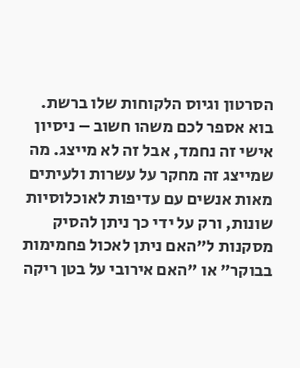הסרטון וגיוס הלקוחות שלו ברשת. בוא אספר לכם משהו חשוב – ניסיון אישי זה נחמד, אבל זה לא מייצג. מה שמייצג זה מחקר על עשרות ולעיתים מאות אנשים עם עדיפות לאוכלוסיות שונות, ורק על ידי כך ניתן להסיק מסקנות ל"האם ניתן לאכול פחמימות בבוקר" או "האם אירובי על בטן ריקה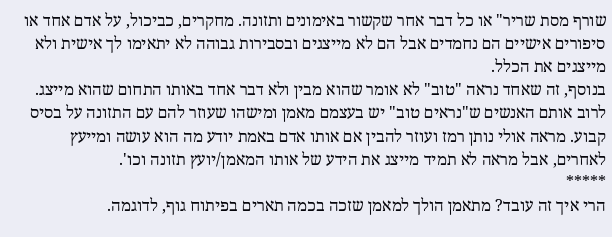שורף מסת שריר" או כל דבר אחר שקשור באימונים ותזונה. מחקרים, כביכול, על אדם אחד או סיפורים אישיים הם נחמדים אבל הם לא מייצגים ובסבירות גבוהה לא יתאימו לך אישית ולא מייצגים את הכלל.
בנוסף, זה שאחד נראה "טוב" לא אומר שהוא מבין ולא דבר אחד באותו התחום שהוא מייצג. לרוב אותם האנשים ש"נראים טוב" יש בעצמם מאמן ומישהו שעוזר להם עם התזונה על בסיס קבוע. מראה אולי נותן רמז ועוזר להבין אם אותו אדם באמת יודע מה הוא עושה ומייעץ לאחרים, אבל מראה לא תמיד מייצג את הידע של אותו המאמן/יועץ תזונה וכו'.
*****
הרי איך זה עובד? מתאמן הולך למאמן שזכה בכמה תארים בפיתוח גוף, לדוגמה.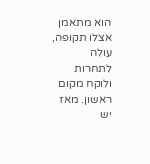הוא מתאמן אצלו תקופה, עולה לתחרות ולוקח מקום ראשון. מאז יש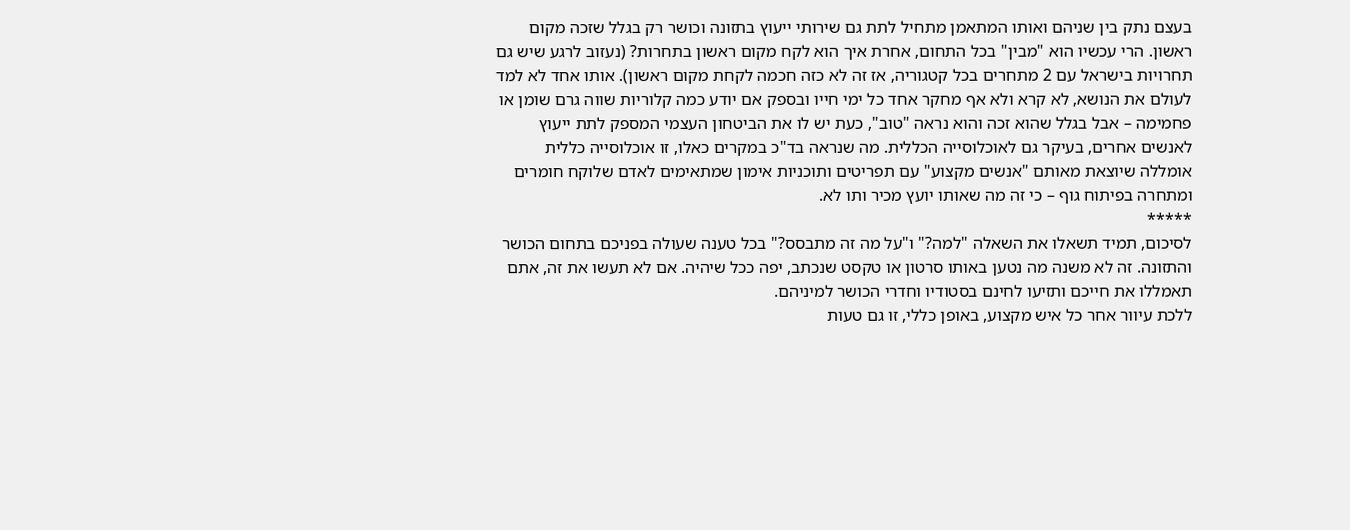בעצם נתק בין שניהם ואותו המתאמן מתחיל לתת גם שירותי ייעוץ בתזונה וכושר רק בגלל שזכה מקום ראשון. הרי עכשיו הוא "מבין" בכל התחום, אחרת איך הוא לקח מקום ראשון בתחרות? (נעזוב לרגע שיש גם תחרויות בישראל עם 2 מתחרים בכל קטגוריה, אז זה לא כזה חכמה לקחת מקום ראשון). אותו אחד לא למד לעולם את הנושא, לא קרא ולא אף מחקר אחד כל ימי חייו ובספק אם יודע כמה קלוריות שווה גרם שומן או פחמימה – אבל בגלל שהוא זכה והוא נראה "טוב", כעת יש לו את הביטחון העצמי המספק לתת ייעוץ לאנשים אחרים, בעיקר גם לאוכלוסייה הכללית. מה שנראה בד"כ במקרים כאלו, זו אוכלוסייה כללית אומללה שיוצאת מאותם "אנשים מקצוע" עם תפריטים ותוכניות אימון שמתאימים לאדם שלוקח חומרים ומתחרה בפיתוח גוף – כי זה מה שאותו יועץ מכיר ותו לא.
*****
לסיכום, תמיד תשאלו את השאלה "למה?" ו"על מה זה מתבסס?" בכל טענה שעולה בפניכם בתחום הכושר והתזונה. זה לא משנה מה נטען באותו סרטון או טקסט שנכתב, יפה ככל שיהיה. אם לא תעשו את זה, אתם תאמללו את חייכם ותזיעו לחינם בסטודיו וחדרי הכושר למיניהם.
ללכת עיוור אחר כל איש מקצוע, באופן כללי, זו גם טעות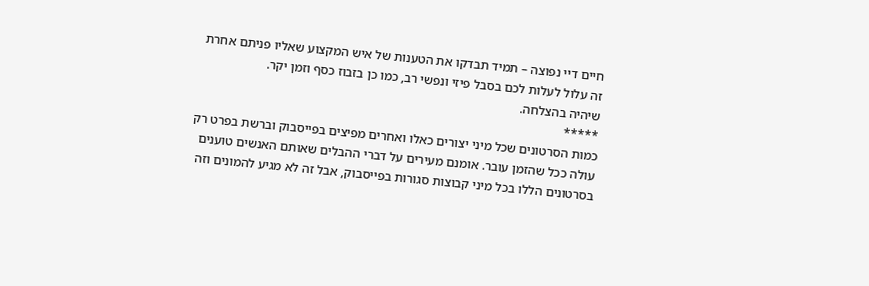חיים דיי נפוצה – תמיד תבדקו את הטענות של איש המקצוע שאליו פניתם אחרת זה עלול לעלות לכם בסבל פיזי ונפשי רב, כמו כן בזבוז כסף וזמן יקר.
שיהיה בהצלחה.
*****
כמות הסרטונים שכל מיני יצורים כאלו ואחרים מפיצים בפייסבוק וברשת בפרט רק עולה ככל שהזמן עובר. אומנם מעירים על דברי ההבלים שאותם האנשים טוענים בסרטונים הללו בכל מיני קבוצות סגורות בפייסבוק, אבל זה לא מגיע להמונים וזה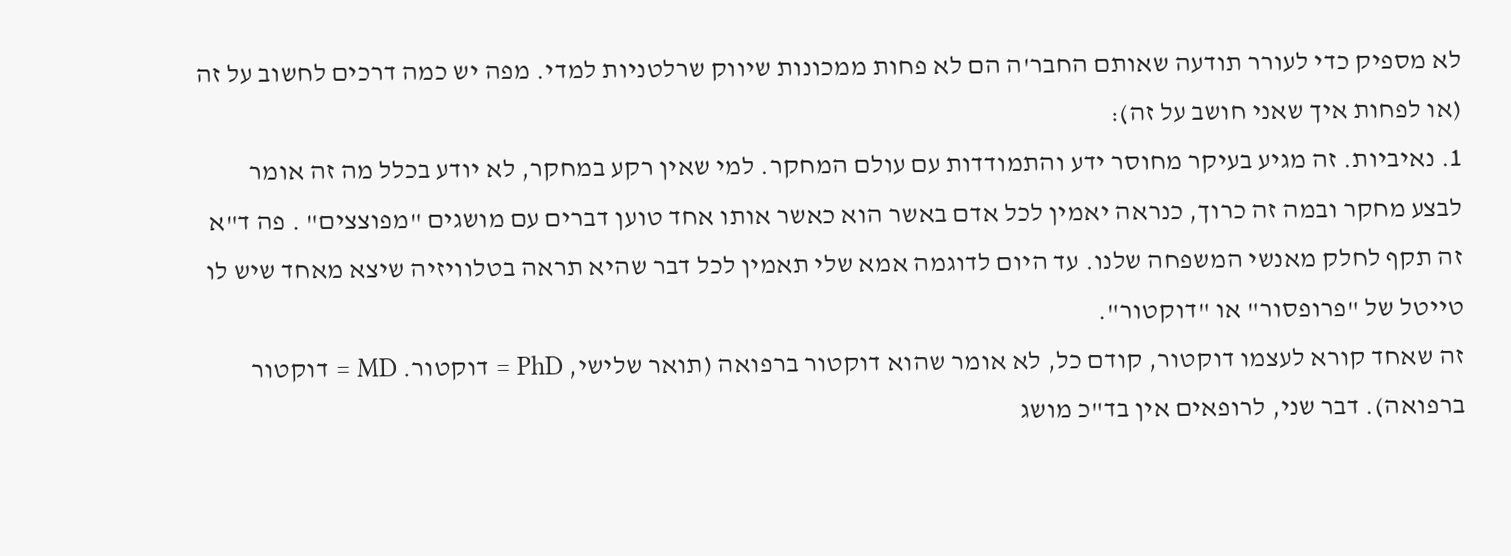לא מספיק כדי לעורר תודעה שאותם החבר'ה הם לא פחות ממכונות שיווק שרלטניות למדי. מפה יש כמה דרכים לחשוב על זה (או לפחות איך שאני חושב על זה):
1. נאיביות. זה מגיע בעיקר מחוסר ידע והתמודדות עם עולם המחקר. למי שאין רקע במחקר, לא יודע בכלל מה זה אומר לבצע מחקר ובמה זה כרוך, כנראה יאמין לכל אדם באשר הוא כאשר אותו אחד טוען דברים עם מושגים "מפוצצים" . פה ד"א זה תקף לחלק מאנשי המשפחה שלנו. עד היום לדוגמה אמא שלי תאמין לכל דבר שהיא תראה בטלוויזיה שיצא מאחד שיש לו טייטל של "פרופסור" או "דוקטור".
זה שאחד קורא לעצמו דוקטור, קודם כל, לא אומר שהוא דוקטור ברפואה (תואר שלישי, PhD = דוקטור. MD = דוקטור ברפואה). דבר שני, לרופאים אין בד"כ מושג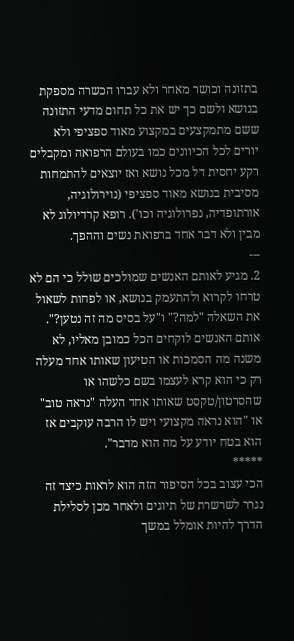בתזונה וכושר מאחר ולא עברו הכשרה מספקת בנושא ולשם כך יש את כל תחום מדעי התזונה ששם מתמקצעים במקצוע מאוד ספציפי ולא יורים לכל הכיוונים כמו בעולם הרפואה ומקבלים רקע יחסית דל מכל נושא ואז יוצאים להתמחות מסיבית בנושא מאוד ספציפי (נוירולוגיה, אורתופדיה, נפרולוגיה וכו'). רופא קרדיולוג לא מבין ולא דבר אחד ברפואת נשים וההפך.
---
2. מגיע לאותם האנשים שמולכים שולל כי הם לא טרחו לקרוא ולהתעמק בנושא, או לפחות לשאול את השאלה "למה?" ו"על בסיס מה זה נטען?". אותם האנשים לוקחים הכל כמובן מאליו, לא משנה מה הסמכות או הטיעון שאותו אחד מעלה רק כי הוא קרא לעצמו בשם כלשהו או שהסרטון/טקסט שאותו אחד העלה "נראה טוב" או "הוא נראה מקצועי ויש לו הרבה עוקבים אז הוא בטח יודע על מה הוא מדבר".
*****
הכי עצוב בכל הסיפור הזה הוא לראות כיצד זה נגרר לשרשרת של תיוגים ולאחר מכן לסלילת הדרך להיות אומלל במשך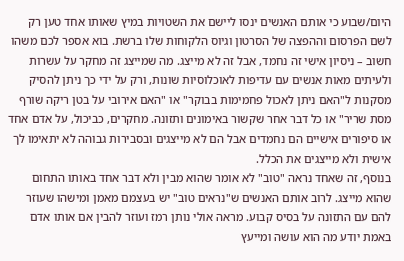היום/שבוע כי אותם האנשים ינסו ליישם את השטויות במיץ שאותו אחד טען רק לשם הפרסום וההפצה של הסרטון וגיוס הלקוחות שלו ברשת. בוא אספר לכם משהו חשוב – ניסיון אישי זה נחמד, אבל זה לא מייצג. מה שמייצג זה מחקר על עשרות ולעיתים מאות אנשים עם עדיפות לאוכלוסיות שונות, ורק על ידי כך ניתן להסיק מסקנות ל"האם ניתן לאכול פחמימות בבוקר" או "האם אירובי על בטן ריקה שורף מסת שריר" או כל דבר אחר שקשור באימונים ותזונה. מחקרים, כביכול, על אדם אחד או סיפורים אישיים הם נחמדים אבל הם לא מייצגים ובסבירות גבוהה לא יתאימו לך אישית ולא מייצגים את הכלל.
בנוסף, זה שאחד נראה "טוב" לא אומר שהוא מבין ולא דבר אחד באותו התחום שהוא מייצג. לרוב אותם האנשים ש"נראים טוב" יש בעצמם מאמן ומישהו שעוזר להם עם התזונה על בסיס קבוע. מראה אולי נותן רמז ועוזר להבין אם אותו אדם באמת יודע מה הוא עושה ומייעץ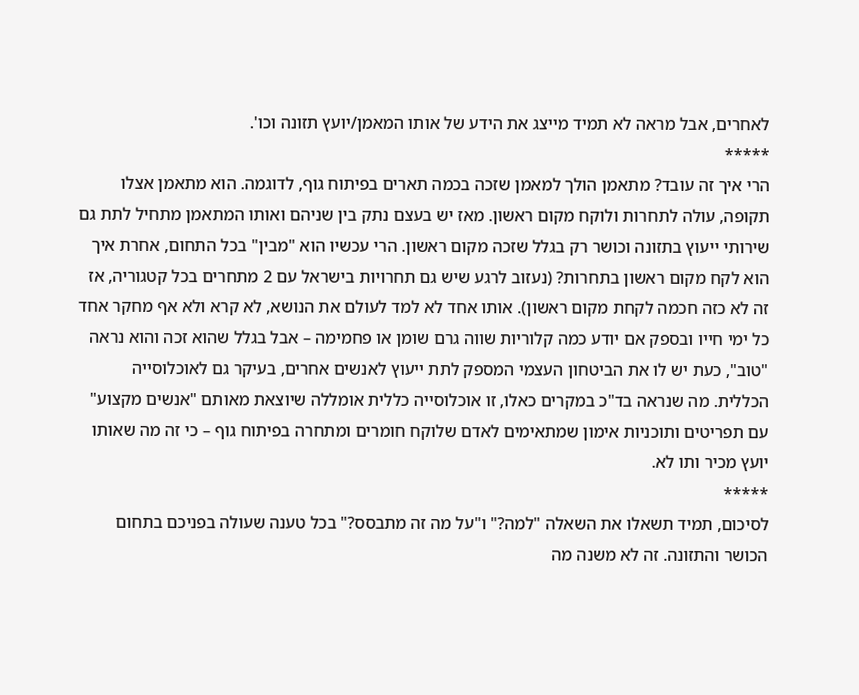לאחרים, אבל מראה לא תמיד מייצג את הידע של אותו המאמן/יועץ תזונה וכו'.
*****
הרי איך זה עובד? מתאמן הולך למאמן שזכה בכמה תארים בפיתוח גוף, לדוגמה. הוא מתאמן אצלו תקופה, עולה לתחרות ולוקח מקום ראשון. מאז יש בעצם נתק בין שניהם ואותו המתאמן מתחיל לתת גם שירותי ייעוץ בתזונה וכושר רק בגלל שזכה מקום ראשון. הרי עכשיו הוא "מבין" בכל התחום, אחרת איך הוא לקח מקום ראשון בתחרות? (נעזוב לרגע שיש גם תחרויות בישראל עם 2 מתחרים בכל קטגוריה, אז זה לא כזה חכמה לקחת מקום ראשון). אותו אחד לא למד לעולם את הנושא, לא קרא ולא אף מחקר אחד כל ימי חייו ובספק אם יודע כמה קלוריות שווה גרם שומן או פחמימה – אבל בגלל שהוא זכה והוא נראה "טוב", כעת יש לו את הביטחון העצמי המספק לתת ייעוץ לאנשים אחרים, בעיקר גם לאוכלוסייה הכללית. מה שנראה בד"כ במקרים כאלו, זו אוכלוסייה כללית אומללה שיוצאת מאותם "אנשים מקצוע" עם תפריטים ותוכניות אימון שמתאימים לאדם שלוקח חומרים ומתחרה בפיתוח גוף – כי זה מה שאותו יועץ מכיר ותו לא.
*****
לסיכום, תמיד תשאלו את השאלה "למה?" ו"על מה זה מתבסס?" בכל טענה שעולה בפניכם בתחום הכושר והתזונה. זה לא משנה מה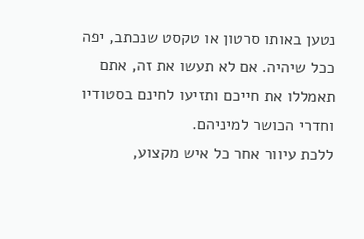נטען באותו סרטון או טקסט שנכתב, יפה ככל שיהיה. אם לא תעשו את זה, אתם תאמללו את חייכם ותזיעו לחינם בסטודיו וחדרי הכושר למיניהם.
ללכת עיוור אחר כל איש מקצוע,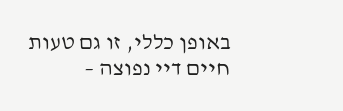באופן כללי, זו גם טעות חיים דיי נפוצה –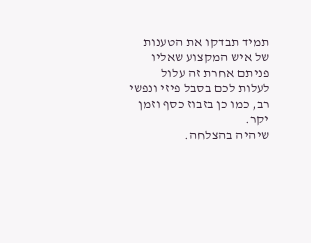תמיד תבדקו את הטענות של איש המקצוע שאליו פניתם אחרת זה עלול לעלות לכם בסבל פיזי ונפשי רב, כמו כן בזבוז כסף וזמן יקר.
שיהיה בהצלחה.